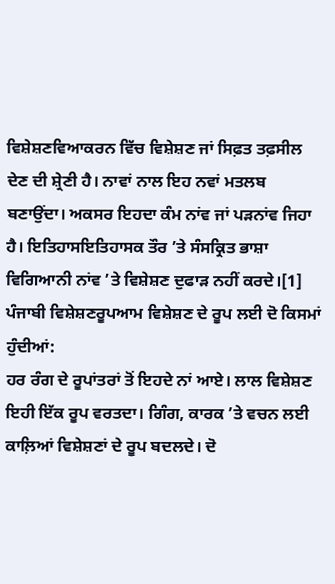ਵਿਸ਼ੇਸ਼ਣਵਿਆਕਰਨ ਵਿੱਚ ਵਿਸ਼ੇਸ਼ਣ ਜਾਂ ਸਿਫ਼ਤ ਤਫ਼ਸੀਲ ਦੇਣ ਦੀ ਸ਼੍ਰੇਣੀ ਹੈ। ਨਾਵਾਂ ਨਾਲ ਇਹ ਨਵਾਂ ਮਤਲਬ ਬਣਾਉਂਦਾ। ਅਕਸਰ ਇਹਦਾ ਕੰਮ ਨਾਂਵ ਜਾਂ ਪੜਨਾਂਵ ਜਿਹਾ ਹੈ। ਇਤਿਹਾਸਇਤਿਹਾਸਕ ਤੌਰ ’ਤੇ ਸੰਸਕ੍ਰਿਤ ਭਾਸ਼ਾ ਵਿਗਿਆਨੀ ਨਾਂਵ ’ਤੇ ਵਿਸ਼ੇਸ਼ਣ ਦੁਫਾੜ ਨਹੀਂ ਕਰਦੇ।[1] ਪੰਜਾਬੀ ਵਿਸ਼ੇਸ਼ਣਰੂਪਆਮ ਵਿਸ਼ੇਸ਼ਣ ਦੇ ਰੂਪ ਲਈ ਦੋ ਕਿਸਮਾਂ ਹੁੰਦੀਆਂ:
ਹਰ ਰੰਗ ਦੇ ਰੂਪਾਂਤਰਾਂ ਤੋਂ ਇਹਦੇ ਨਾਂ ਆਏ। ਲਾਲ ਵਿਸ਼ੇਸ਼ਣ ਇਹੀ ਇੱਕ ਰੂਪ ਵਰਤਦਾ। ਗਿੰਗ, ਕਾਰਕ ’ਤੇ ਵਚਨ ਲਈ ਕਾਲ਼ਿਆਂ ਵਿਸ਼ੇਸ਼ਣਾਂ ਦੇ ਰੂਪ ਬਦਲਦੇ। ਦੋ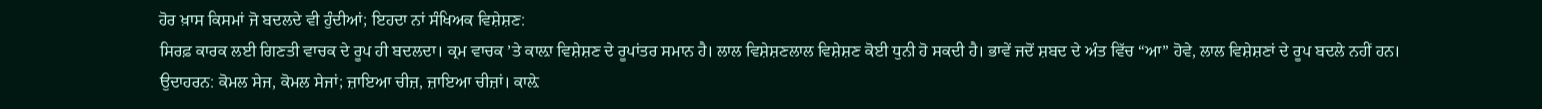ਹੋਰ ਖ਼ਾਸ ਕਿਸਮਾਂ ਜੋ ਬਦਲਦੇ ਵੀ ਹੁੰਦੀਆਂ; ਇਹਦਾ ਨਾਂ ਸੰਖਿਅਕ ਵਿਸ਼ੇਸ਼ਣ:
ਸਿਰਫ਼ ਕਾਰਕ ਲਈ ਗਿਣਤੀ ਵਾਚਕ ਦੇ ਰੂਪ ਹੀ ਬਦਲਦਾ। ਕ੍ਰਮ ਵਾਚਕ ’ਤੇ ਕਾਲ਼ਾ ਵਿਸ਼ੇਸ਼ਣ ਦੇ ਰੂਪਾਂਤਰ ਸਮਾਨ ਹੈ। ਲਾਲ ਵਿਸ਼ੇਸ਼ਣਲਾਲ ਵਿਸ਼ੇਸ਼ਣ ਕੋਈ ਧੁਨੀ ਹੋ ਸਕਦੀ ਹੈ। ਭਾਵੇਂ ਜਦੋਂ ਸ਼ਬਦ ਦੇ ਅੰਤ ਵਿੱਚ “ਆ” ਹੋਵੇ, ਲਾਲ ਵਿਸ਼ੇਸ਼ਣਾਂ ਦੇ ਰੂਪ ਬਦਲੇ ਨਹੀਂ ਹਨ। ਉਦਾਹਰਨ: ਕੋਮਲ ਸੇਜ, ਕੋਮਲ ਸੇਜਾਂ; ਜ਼ਾਇਆ ਚੀਜ਼, ਜ਼ਾਇਆ ਚੀਜ਼ਾਂ। ਕਾਲ਼ੇ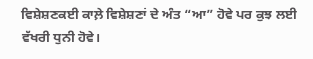ਵਿਸ਼ੇਸ਼ਣਕਈ ਕਾਲ਼ੇ ਵਿਸ਼ੇਸ਼ਣਾਂ ਦੇ ਅੰਤ “ਆ” ਹੋਵੇ ਪਰ ਕੁਝ ਲਈ ਵੱਖਰੀ ਧੁਨੀ ਹੋਵੇ।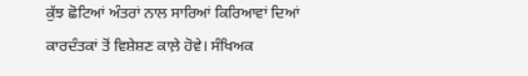ਕੁੱਝ ਛੋਟਿਆਂ ਅੰਤਰਾਂ ਨਾਲ ਸਾਰਿਆਂ ਕਿਰਿਆਵਾਂ ਦਿਆਂ ਕਾਰਦੰਤਕਾਂ ਤੋਂ ਵਿਸ਼ੇਸ਼ਣ ਕਾਲ਼ੇ ਹੋਵੇ। ਸੰਖਿਅਕ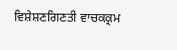ਵਿਸ਼ੇਸ਼ਣਗਿਣਤੀ ਵਾਚਕਕ੍ਰਮ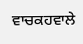ਵਾਚਕਹਵਾਲੇ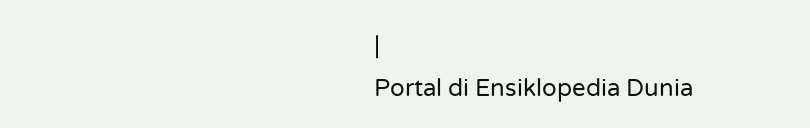|
Portal di Ensiklopedia Dunia